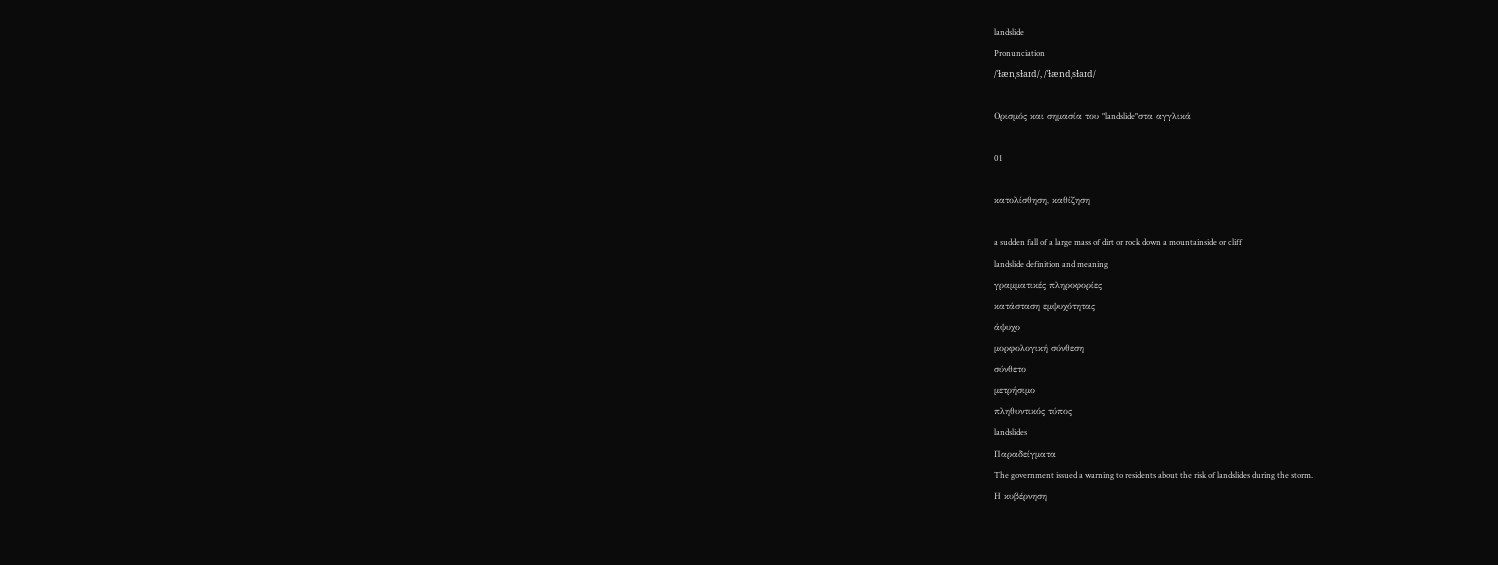landslide
Pronunciation
/ˈɫænˌsɫaɪd/, /ˈɫændˌsɫaɪd/

Ορισμός και σημασία του "landslide"στα αγγλικά

01

κατολίσθηση, καθίζηση

a sudden fall of a large mass of dirt or rock down a mountainside or cliff
landslide definition and meaning
γραμματικές πληροφορίες
κατάσταση εμψυχότητας
άψυχο
μορφολογική σύνθεση
σύνθετο
μετρήσιμο
πληθυντικός τύπος
landslides
Παραδείγματα
The government issued a warning to residents about the risk of landslides during the storm.
Η κυβέρνηση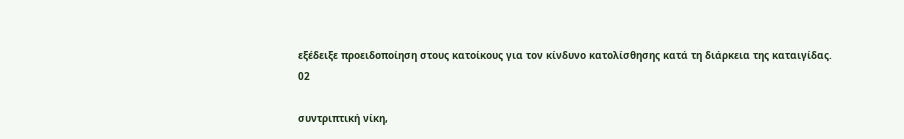εξέδειξε προειδοποίηση στους κατοίκους για τον κίνδυνο κατολίσθησης κατά τη διάρκεια της καταιγίδας.
02

συντριπτική νίκη,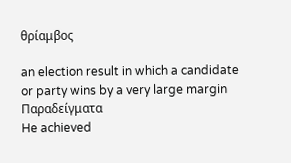θρίαμβος

an election result in which a candidate or party wins by a very large margin
Παραδείγματα
He achieved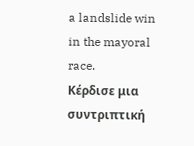a landslide win in the mayoral race.
Κέρδισε μια συντριπτική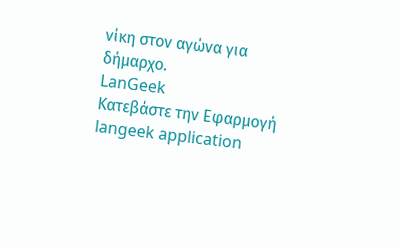νίκη στον αγώνα για δήμαρχο.
LanGeek
Κατεβάστε την Εφαρμογή
langeek application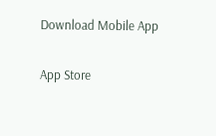Download Mobile App

App Store